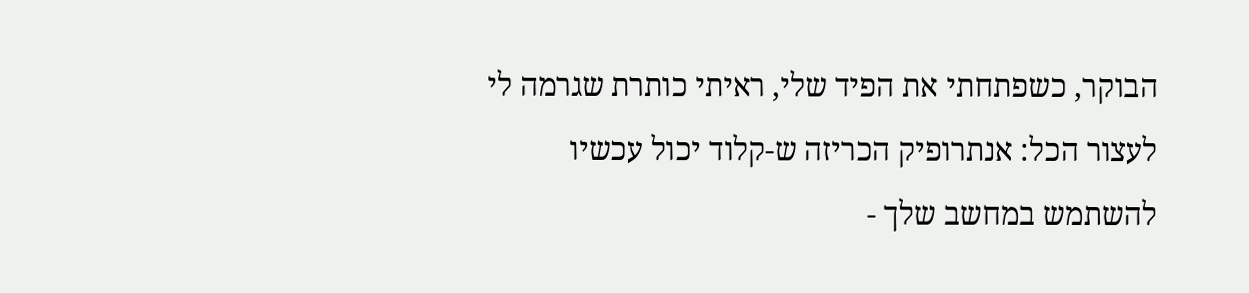הבוקר, כשפתחתי את הפיד שלי, ראיתי כותרת שגרמה לי לעצור הכל: אנתרופיק הכריזה ש-קלוד יכול עכשיו להשתמש במחשב שלך -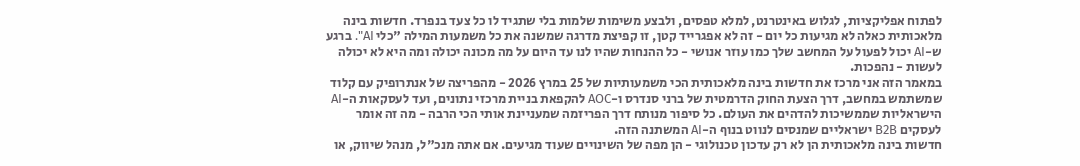לפתוח אפליקציות, לגלוש באינטרנט, למלא טפסים, ולבצע משימות שלמות בלי שתגיד לו כל צעד בנפרד. חדשות בינה מלאכותית כאלה לא מגיעות כל יום - זה לא אפגרייד קטן, זו קפיצת מדרגה שמשנה את כל משמעות המילה "כלי AI". ברגע ש-AI יכול לפעול על המחשב שלך כמו עוזר אנושי - כל ההנחות שהיו לנו עד היום על מה מכונה יכולה ומה היא לא יכולה לעשות - נהפכות.
במאמר הזה אני מרכז את חדשות בינה מלאכותית הכי משמעותיות של 25 במרץ 2026 - מהפריצה של אנתרופיק עם קלוד שמשתמש במחשב, דרך הצעת החוק הדרמטית של ברני סנדרס ו-AOC להקפאת בניית מרכזי נתונים, ועד לעסקאות ה-AI הישראליות שממשיכות להדהים את העולם. כל סיפור מנותח דרך הפריזמה שמעניינת אותי הכי הרבה - מה זה אומר לעסקים B2B ישראליים שמנסים לנווט בנוף ה-AI המשתנה הזה.
חדשות בינה מלאכותית הן לא רק עדכון טכנולוגי - הן מפה של השינויים שעוד מגיעים. אם אתה מנכ"ל, מנהל שיווק, או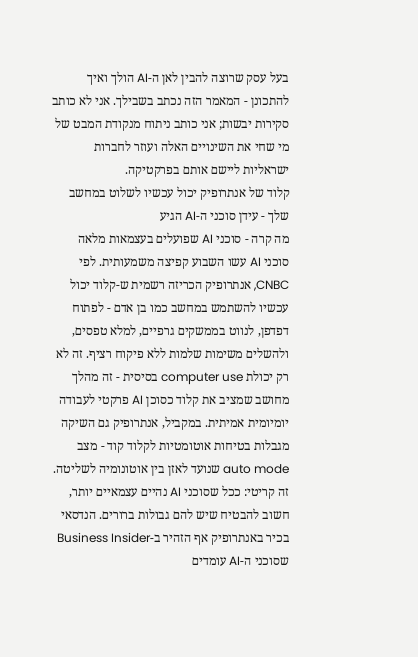בעל עסק שרוצה להבין לאן ה-AI הולך ואיך להתכונן - המאמר הזה נכתב בשבילך. אני לא כותב סקירות יבשות; אני כותב ניתוח מנקודת המבט של מי שחי את השינויים האלה ועוזר לחברות ישראליות ליישם אותם בפרקטיקה.
קלוד של אנתרופיק יכול עכשיו לשלוט במחשב שלך - עידן סוכני ה-AI הגיע
מה קרה - סוכני AI שפועלים בעצמאות מלאה
סוכני AI עשו השבוע קפיצה משמעותית. לפי CNBC, אנתרופיק הכריזה רשמית ש-קלוד יכול עכשיו להשתמש במחשב כמו בן אדם - לפתוח דפדפן, לנווט בממשקים גרפיים, למלא טפסים, ולהשלים משימות שלמות ללא פיקוח רציף. זה לא רק יכולת computer use בסיסית - זה מהלך מחושב שמציב את קלוד כסוכן AI פרקטי לעבודה יומיומית אמיתית. במקביל, אנתרופיק גם השיקה מגבלות בטיחות אוטומטיות לקלוד קוד - מצב auto mode שנועד לאזן בין אוטונומיה לשליטה. זה קריטי: ככל שסוכני AI נהיים עצמאיים יותר, חשוב להבטיח שיש להם גבולות ברורים. הנדסאי בכיר באנתרופיק אף הזהיר ב-Business Insider שסוכני ה-AI עומדים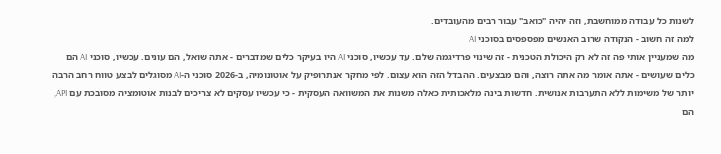לשנות כל עבודה ממוחשבת, וזה יהיה "כואב" עבור רבים מהעובדים.
למה זה חשוב - הנקודה שרוב האנשים מפספסים בסוכני AI
מה שמעניין אותי פה זה לא רק היכולת הטכנית - זה שינוי פרדיגמה שלם. עד עכשיו, סוכני AI היו בעיקר כלים שמדברים - אתה שואל, הם עונים. עכשיו, סוכני AI הם כלים שעושים - אתה אומר מה אתה רוצה, והם מבצעים. ההבדל הזה הוא עצום. לפי מחקר אנתרופיק על אוטונומיה, ב-2026 סוכני ה-AI מסוגלים לבצע טווח רחב הרבה יותר של משימות ללא התערבות אנושית. חדשות בינה מלאכותית כאלה משנות את המשוואה העסקית - כי עכשיו עסקים לא צריכים לבנות אוטומציה מסובכת עם API, הם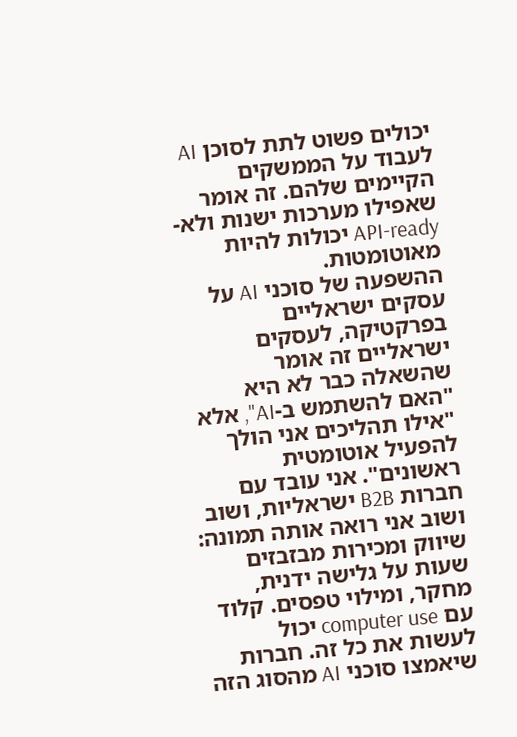יכולים פשוט לתת לסוכן AI לעבוד על הממשקים הקיימים שלהם. זה אומר שאפילו מערכות ישנות ולא-API-ready יכולות להיות מאוטומטות.
ההשפעה של סוכני AI על עסקים ישראליים
בפרקטיקה, לעסקים ישראליים זה אומר שהשאלה כבר לא היא "האם להשתמש ב-AI", אלא "אילו תהליכים אני הולך להפעיל אוטומטית ראשונים". אני עובד עם חברות B2B ישראליות, ושוב ושוב אני רואה אותה תמונה: שיווק ומכירות מבזבזים שעות על גלישה ידנית, מחקר, ומילוי טפסים. קלוד עם computer use יכול לעשות את כל זה. חברות שיאמצו סוכני AI מהסוג הזה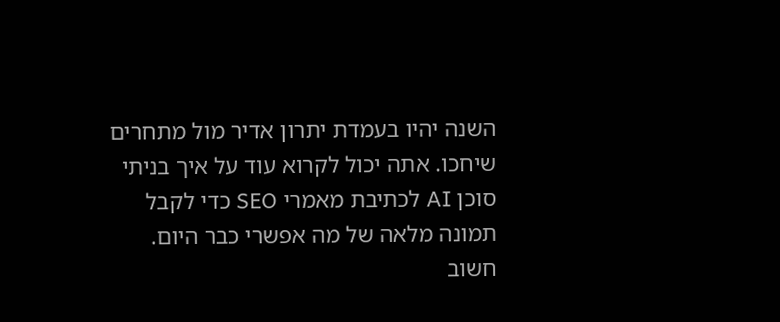השנה יהיו בעמדת יתרון אדיר מול מתחרים שיחכו. אתה יכול לקרוא עוד על איך בניתי סוכן AI לכתיבת מאמרי SEO כדי לקבל תמונה מלאה של מה אפשרי כבר היום. חשוב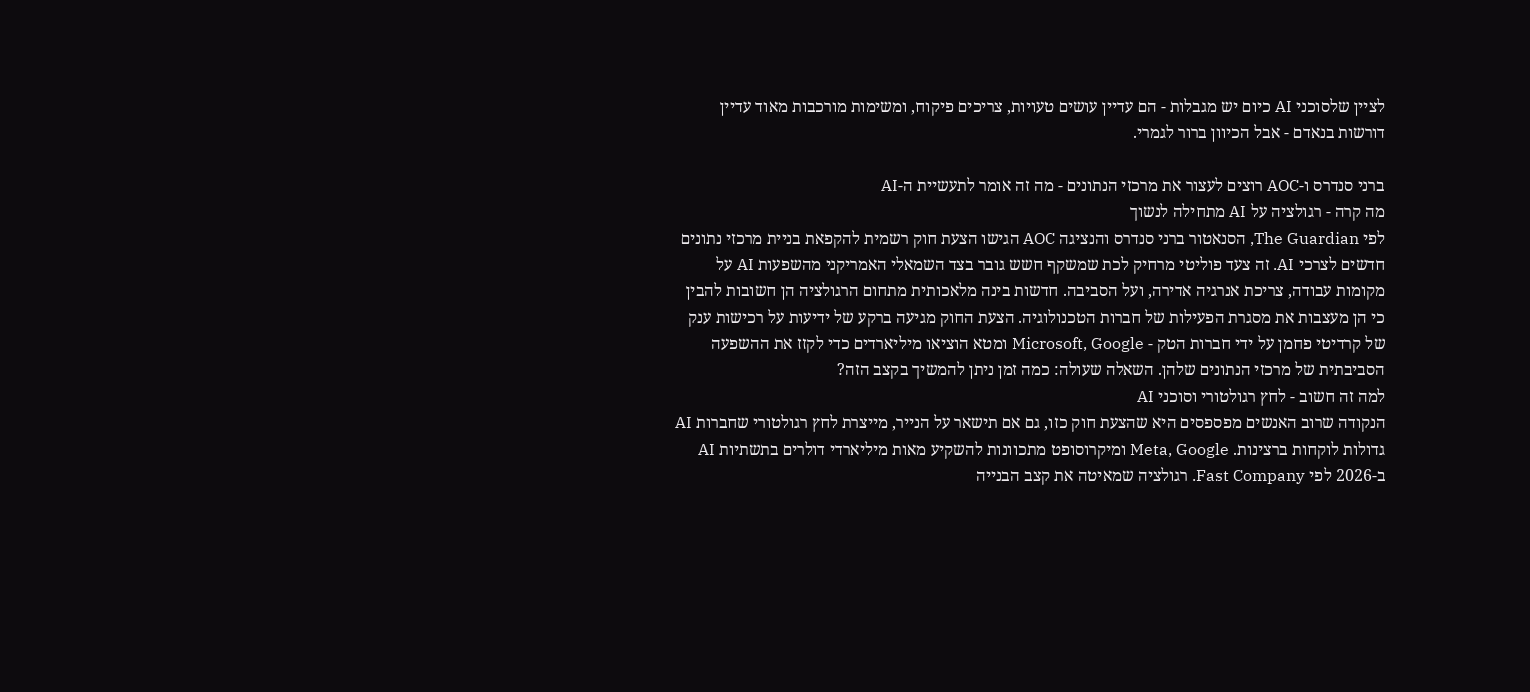לציין שלסוכני AI כיום יש מגבלות - הם עדיין עושים טעויות, צריכים פיקוח, ומשימות מורכבות מאוד עדיין דורשות בנאדם - אבל הכיוון ברור לגמרי.

ברני סנדרס ו-AOC רוצים לעצור את מרכזי הנתונים - מה זה אומר לתעשיית ה-AI
מה קרה - רגולציה על AI מתחילה לנשוך
לפי The Guardian, הסנאטור ברני סנדרס והנציגה AOC הגישו הצעת חוק רשמית להקפאת בניית מרכזי נתונים חדשים לצרכי AI. זה צעד פוליטי מרחיק לכת שמשקף חשש גובר בצד השמאלי האמריקני מהשפעות AI על מקומות עבודה, צריכת אנרגיה אדירה, ועל הסביבה. חדשות בינה מלאכותית מתחום הרגולציה הן חשובות להבין כי הן מעצבות את מסגרת הפעילות של חברות הטכנולוגיה. הצעת החוק מגיעה ברקע של ידיעות על רכישות ענק של קרדיטי פחמן על ידי חברות הטק - Microsoft, Google ומטא הוציאו מיליארדים כדי לקזז את ההשפעה הסביבתית של מרכזי הנתונים שלהן. השאלה שעולה: כמה זמן ניתן להמשיך בקצב הזה?
למה זה חשוב - לחץ רגולטורי וסוכני AI
הנקודה שרוב האנשים מפספסים היא שהצעת חוק כזו, גם אם תישאר על הנייר, מייצרת לחץ רגולטורי שחברות AI גדולות לוקחות ברצינות. Meta, Google ומיקרוסופט מתכוונות להשקיע מאות מיליארדי דולרים בתשתיות AI ב-2026 לפי Fast Company. רגולציה שמאיטה את קצב הבנייה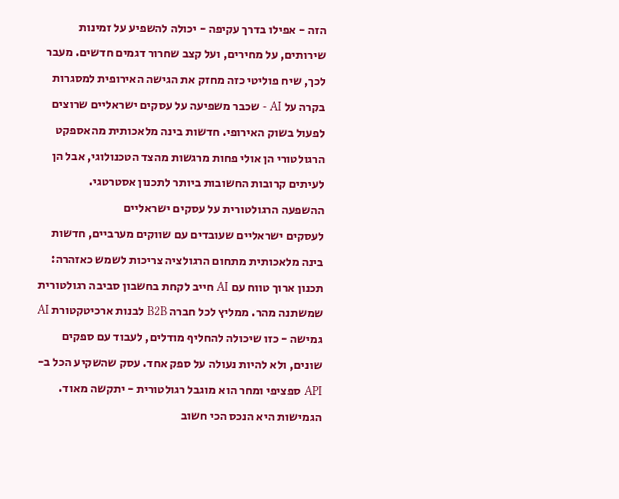הזה - אפילו בדרך עקיפה - יכולה להשפיע על זמינות שירותים, על מחירים, ועל קצב שחרור דגמים חדשים. מעבר לכך, שיח פוליטי כזה מחזק את הגישה האירופית למסגרות בקרה על AI - שכבר משפיעה על עסקים ישראליים שרוצים לפעול בשוק האירופי. חדשות בינה מלאכותית מהאספקט הרגולטורי הן אולי פחות מרגשות מהצד הטכנולוגי, אבל הן לעיתים קרובות החשובות ביותר לתכנון אסטרטגי.
ההשפעה הרגולטורית על עסקים ישראליים
לעסקים ישראליים שעובדים עם שווקים מערביים, חדשות בינה מלאכותית מתחום הרגולציה צריכות לשמש כאזהרה: תכנון ארוך טווח עם AI חייב לקחת בחשבון סביבה רגולטורית שמשתנה מהר. ממליץ לכל חברה B2B לבנות ארכיטקטורת AI גמישה - כזו שיכולה להחליף מודלים, לעבוד עם ספקים שונים, ולא להיות נעולה על ספק אחד. עסק שהשקיע הכל ב-API ספציפי ומחר הוא מוגבל רגולטורית - יתקשה מאוד. הגמישות היא הנכס הכי חשוב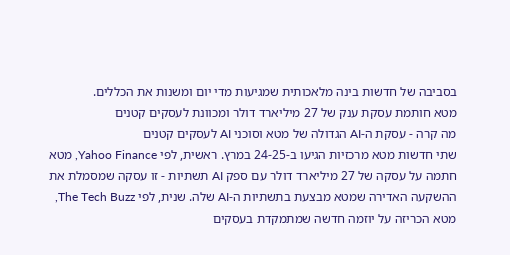בסביבה של חדשות בינה מלאכותית שמגיעות מדי יום ומשנות את הכללים.
מטא חותמת עסקת ענק של 27 מיליארד דולר ומכוונת לעסקים קטנים
מה קרה - עסקת ה-AI הגדולה של מטא וסוכני AI לעסקים קטנים
שתי חדשות מטא מרכזיות הגיעו ב-24-25 במרץ. ראשית, לפי Yahoo Finance, מטא חתמה על עסקה של 27 מיליארד דולר עם ספק AI תשתיות - זו עסקה שמסמלת את ההשקעה האדירה שמטא מבצעת בתשתיות ה-AI שלה. שנית, לפי The Tech Buzz, מטא הכריזה על יוזמה חדשה שמתמקדת בעסקים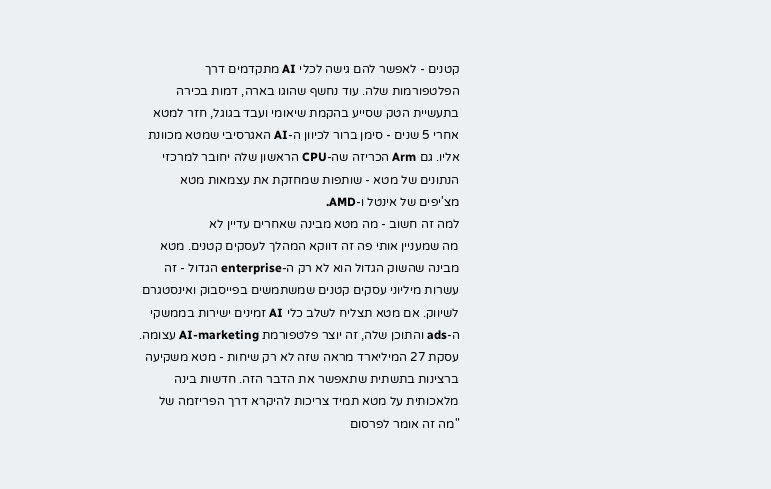קטנים - לאפשר להם גישה לכלי AI מתקדמים דרך הפלטפורמות שלה. עוד נחשף שהוגו בארה, דמות בכירה בתעשיית הטק שסייע בהקמת שיאומי ועבד בגוגל, חזר למטא אחרי 5 שנים - סימן ברור לכיוון ה-AI האגרסיבי שמטא מכוונת אליו. גם Arm הכריזה שה-CPU הראשון שלה יחובר למרכזי הנתונים של מטא - שותפות שמחזקת את עצמאות מטא מצ'יפים של אינטל ו-AMD.
למה זה חשוב - מה מטא מבינה שאחרים עדיין לא
מה שמעניין אותי פה זה דווקא המהלך לעסקים קטנים. מטא מבינה שהשוק הגדול הוא לא רק ה-enterprise הגדול - זה עשרות מיליוני עסקים קטנים שמשתמשים בפייסבוק ואינסטגרם לשיווק. אם מטא תצליח לשלב כלי AI זמינים ישירות בממשקי ה-ads והתוכן שלה, זה יוצר פלטפורמת AI-marketing עצומה. עסקת 27 המיליארד מראה שזה לא רק שיחות - מטא משקיעה ברצינות בתשתית שתאפשר את הדבר הזה. חדשות בינה מלאכותית על מטא תמיד צריכות להיקרא דרך הפריזמה של "מה זה אומר לפרסום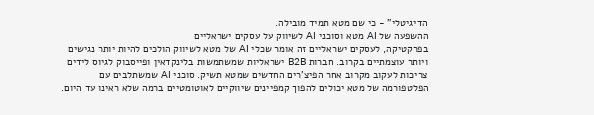הדיגיטלי" - כי שם מטא תמיד מובילה.
ההשפעה של AI מטא וסוכני AI לשיווק על עסקים ישראליים
בפרקטיקה, לעסקים ישראליים זה אומר שכלי AI של מטא לשיווק הולכים להיות יותר נגישים ויותר עוצמתיים בקרוב. חברות B2B ישראליות שמשתמשות בלינקדאין ופייסבוק לגיוס לידים צריכות לעקוב מקרוב אחר הפיצ'רים החדשים שמטא תשיק. סוכני AI שמשתלבים עם הפלטפורמה של מטא יכולים להפוך קמפיינים שיווקיים לאוטומטיים ברמה שלא ראינו עד היום.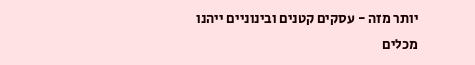יותר מזה - עסקים קטנים ובינוניים ייהנו מכלים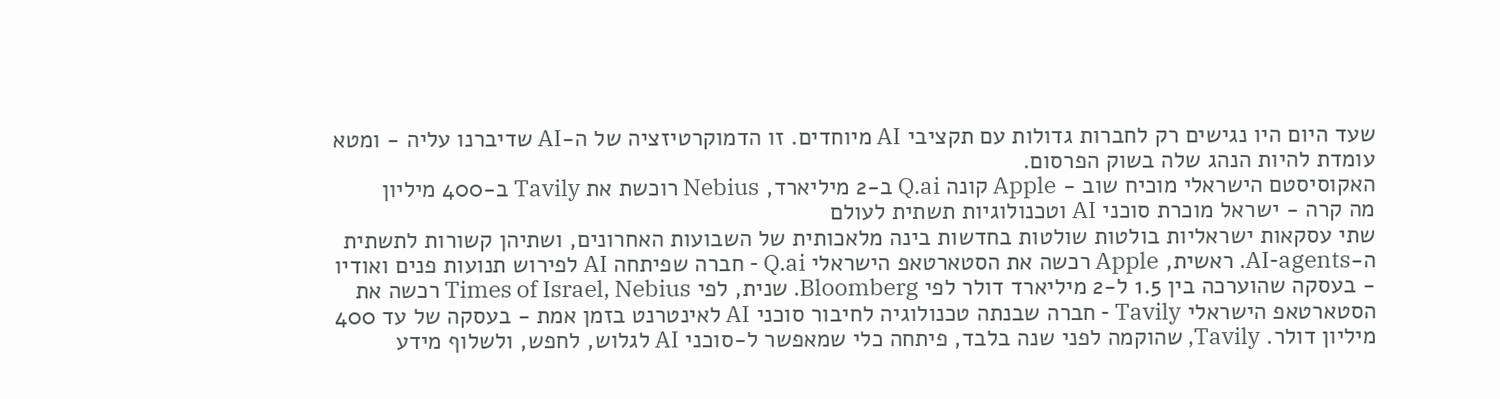שעד היום היו נגישים רק לחברות גדולות עם תקציבי AI מיוחדים. זו הדמוקרטיזציה של ה-AI שדיברנו עליה - ומטא עומדת להיות הנהג שלה בשוק הפרסום.
האקוסיסטם הישראלי מוכיח שוב - Apple קונה Q.ai ב-2 מיליארד, Nebius רוכשת את Tavily ב-400 מיליון
מה קרה - ישראל מוכרת סוכני AI וטכנולוגיות תשתית לעולם
שתי עסקאות ישראליות בולטות שולטות בחדשות בינה מלאכותית של השבועות האחרונים, ושתיהן קשורות לתשתית ה-AI-agents. ראשית, Apple רכשה את הסטארטאפ הישראלי Q.ai - חברה שפיתחה AI לפירוש תנועות פנים ואודיו - בעסקה שהוערכה בין 1.5 ל-2 מיליארד דולר לפי Bloomberg. שנית, לפי Times of Israel, Nebius רכשה את הסטארטאפ הישראלי Tavily - חברה שבנתה טכנולוגיה לחיבור סוכני AI לאינטרנט בזמן אמת - בעסקה של עד 400 מיליון דולר. Tavily, שהוקמה לפני שנה בלבד, פיתחה כלי שמאפשר ל-סוכני AI לגלוש, לחפש, ולשלוף מידע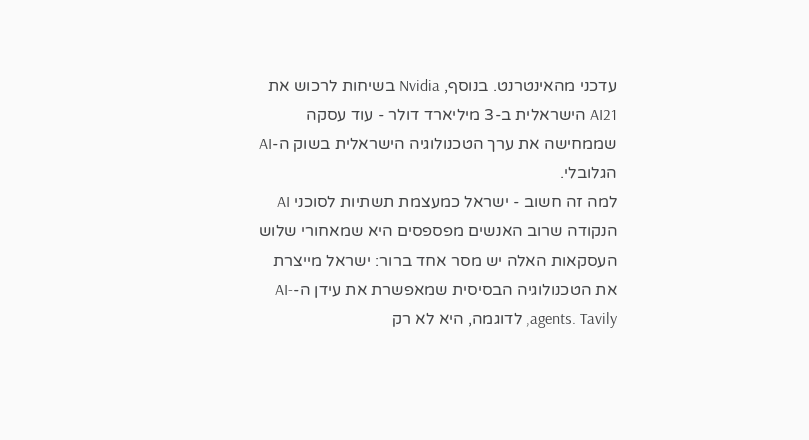עדכני מהאינטרנט. בנוסף, Nvidia בשיחות לרכוש את AI21 הישראלית ב-3 מיליארד דולר - עוד עסקה שממחישה את ערך הטכנולוגיה הישראלית בשוק ה-AI הגלובלי.
למה זה חשוב - ישראל כמעצמת תשתיות לסוכני AI
הנקודה שרוב האנשים מפספסים היא שמאחורי שלוש העסקאות האלה יש מסר אחד ברור: ישראל מייצרת את הטכנולוגיה הבסיסית שמאפשרת את עידן ה-AI-agents. Tavily, לדוגמה, היא לא רק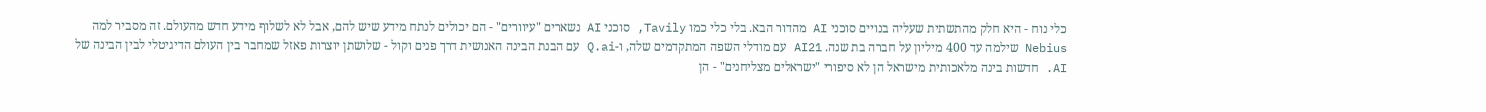כלי נוח - היא חלק מהתשתית שעליה בנויים סוכני AI מהדור הבא. בלי כלי כמו Tavily, סוכני AI נשארים "עיוורים" - הם יכולים לנתח מידע שיש להם, אבל לא לשלוף מידע חדש מהעולם. זה מסביר למה Nebius שילמה עד 400 מיליון על חברה בת שנה. AI21 עם מודלי השפה המתקדמים שלה, ו-Q.ai עם הבנת הבינה האנושית דרך פנים וקול - שלושתן יוצרות פאזל שמחבר בין העולם הדיגיטלי לבין הבינה של AI. חדשות בינה מלאכותית מישראל הן לא סיפורי "ישראלים מצליחנים" - הן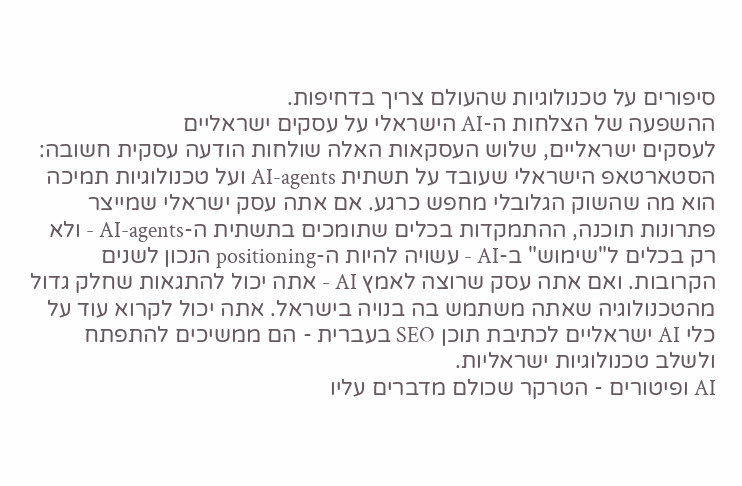סיפורים על טכנולוגיות שהעולם צריך בדחיפות.
ההשפעה של הצלחות ה-AI הישראלי על עסקים ישראליים
לעסקים ישראליים, שלוש העסקאות האלה שולחות הודעה עסקית חשובה: הסטארטאפ הישראלי שעובד על תשתית AI-agents ועל טכנולוגיות תמיכה הוא מה שהשוק הגלובלי מחפש כרגע. אם אתה עסק ישראלי שמייצר פתרונות תוכנה, ההתמקדות בכלים שתומכים בתשתית ה-AI-agents - ולא רק בכלים ל"שימוש" ב-AI - עשויה להיות ה-positioning הנכון לשנים הקרובות. ואם אתה עסק שרוצה לאמץ AI - אתה יכול להתגאות שחלק גדול מהטכנולוגיה שאתה משתמש בה בנויה בישראל. אתה יכול לקרוא עוד על כלי AI ישראליים לכתיבת תוכן SEO בעברית - הם ממשיכים להתפתח ולשלב טכנולוגיות ישראליות.
AI ופיטורים - הטרקר שכולם מדברים עליו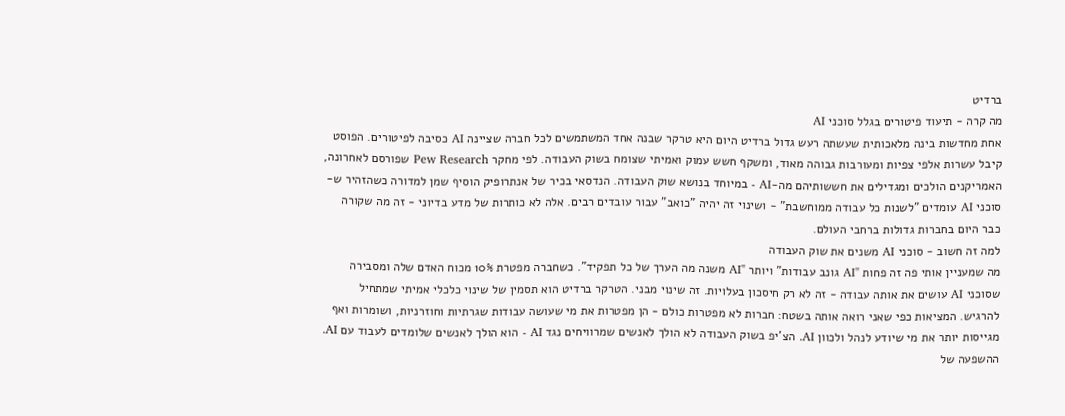ברדיט
מה קרה - תיעוד פיטורים בגלל סוכני AI
אחת מחדשות בינה מלאכותית שעשתה רעש גדול ברדיט היום היא טרקר שבנה אחד המשתמשים לכל חברה שציינה AI כסיבה לפיטורים. הפוסט קיבל עשרות אלפי צפיות ומעורבות גבוהה מאוד, ומשקף חשש עמוק ואמיתי שצומח בשוק העבודה. לפי מחקר Pew Research שפורסם לאחרונה, האמריקנים הולכים ומגדילים את חששותיהם מה-AI - במיוחד בנושא שוק העבודה. הנדסאי בכיר של אנתרופיק הוסיף שמן למדורה כשהזהיר ש-סוכני AI עומדים "לשנות כל עבודה ממוחשבת" - ושינוי זה יהיה "כואב" עבור עובדים רבים. אלה לא כותרות של מדע בדיוני - זה מה שקורה כבר היום בחברות גדולות ברחבי העולם.
למה זה חשוב - סוכני AI משנים את שוק העבודה
מה שמעניין אותי פה זה פחות "AI גונב עבודות" ויותר "AI משנה מה הערך של כל תפקיד". כשחברה מפטרת 10% מכוח האדם שלה ומסבירה שסוכני AI עושים את אותה עבודה - זה לא רק חיסכון בעלויות. זה שינוי מבני. הטרקר ברדיט הוא תסמין של שינוי כלכלי אמיתי שמתחיל להרגיש. המציאות כפי שאני רואה אותה בשטח: חברות לא מפטרות כולם - הן מפטרות את מי שעושה עבודות שגרתיות וחוזרניות, ושומרות ואף מגייסות יותר את מי שיודע לנהל ולכוון AI. הצ'יפ בשוק העבודה לא הולך לאנשים שמרוויחים נגד AI - הוא הולך לאנשים שלומדים לעבוד עם AI.
ההשפעה של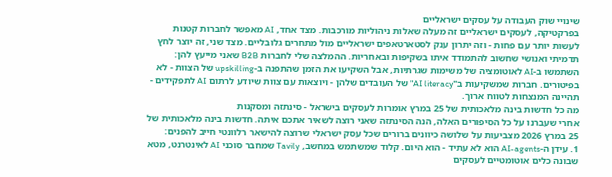שינויי שוק העבודה על עסקים ישראליים
בפרקטיקה, לעסקים ישראליים זה מעלה שאלות ניהוליות מורכבות. מצד אחד, AI מאפשר לחברות קטנות לעשות יותר עם פחות - וזה יתרון ענק לסטארטאפים ישראליים מול מתחרים גלובליים. מצד שני, זה יוצר לחץ תדמיתי ואנושי שחשוב להתמודד איתו בשקיפות ובאחריות. ההמלצה שלי לחברות B2B שאני מייעץ להן: השתמשו ב-AI לאוטומציה של משימות שגרתיות, אבל השקיעו את הזמן שהתפנה ב-upskilling של הצוות - לא בפיטורים. חברות שמשקיעות ב"AI literacy" של העובדים שלהן - ויוצאות עם צוות שיודע לרתום AI לתפקידים - תהיינה המנצחות לטווח ארוך.
מה כל חדשות בינה מלאכותית של 25 במרץ אומרות לעסקים בישראל - סינתזה ומסקנות
אחרי שעברנו על כל הסיפורים האלה, הנה הסינתזה שאני רוצה לשאיר אתכם איתה. חדשות בינה מלאכותית של 25 במרץ 2026 מצביעות על שלושה כיוונים ברורים שכל עסק ישראלי שרוצה להישאר רלוונטי חייב להפנים:
1. עידן ה-AI-agents הוא לא עתיד - הוא היום. קלוד שמשתמש במחשב, Tavily שמחבר סוכני AI לאינטרנט, מטא שבונה כלים אוטומטיים לעסקים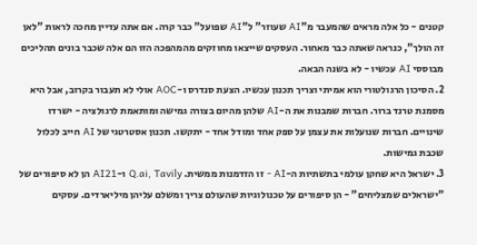קטנים - כל אלה מראים שהמעבר מ"AI שעוזר" ל"AI שפועל" כבר קרה. אם אתה עדיין מחכה לראות "לאן זה הולך", כנראה שאתה כבר מאחור. העסקים שייצאו מחוזקים מהמהפכה הזו הם אלה שכבר בונים תהליכים מבוססי AI עכשיו - לא בשנה הבאה.
2. הסיכון הרגולטורי הוא אמיתי וצריך תכנון עכשיו. הצעת סנדרס ו-AOC אולי לא תעבור בקרוב, אבל היא מסמנת טרנד ברור. חברות שמבנות את ה-AI שלהן מהיום בצורה גמישה ומותאמת לרגולציה - ישרדו שינויים. חברות שנועלות את עצמן על ספק אחד ומודל אחד - יתקשו. תכנון אסטרטגי של AI חייב לכלול שכבת גמישות.
3. ישראל היא שחקן עולמי בתשתיות ה-AI - זו הזדמנות ממשית. Q.ai, Tavily ו-AI21 הן לא סיפורים של "ישראלים שמצליחים" - הן סיפורים על טכנולוגיות שהעולם צריך ומשלם עליהן מיליארדים. עסקים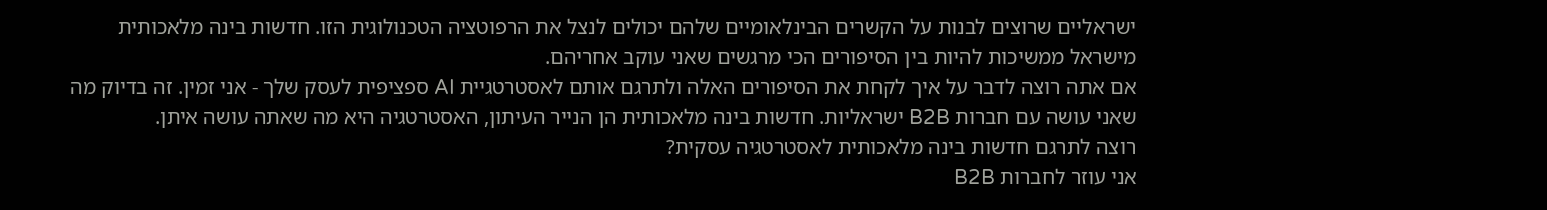ישראליים שרוצים לבנות על הקשרים הבינלאומיים שלהם יכולים לנצל את הרפוטציה הטכנולוגית הזו. חדשות בינה מלאכותית מישראל ממשיכות להיות בין הסיפורים הכי מרגשים שאני עוקב אחריהם.
אם אתה רוצה לדבר על איך לקחת את הסיפורים האלה ולתרגם אותם לאסטרטגיית AI ספציפית לעסק שלך - אני זמין. זה בדיוק מה שאני עושה עם חברות B2B ישראליות. חדשות בינה מלאכותית הן הנייר העיתון, האסטרטגיה היא מה שאתה עושה איתן.
רוצה לתרגם חדשות בינה מלאכותית לאסטרטגיה עסקית?
אני עוזר לחברות B2B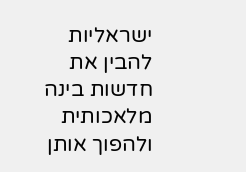ישראליות להבין את חדשות בינה מלאכותית ולהפוך אותן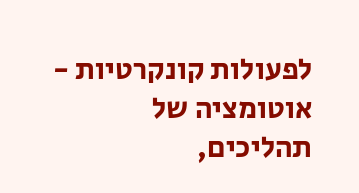לפעולות קונקרטיות - אוטומציה של תהליכים,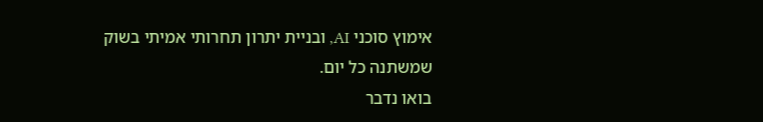אימוץ סוכני AI, ובניית יתרון תחרותי אמיתי בשוק שמשתנה כל יום.
בואו נדבר